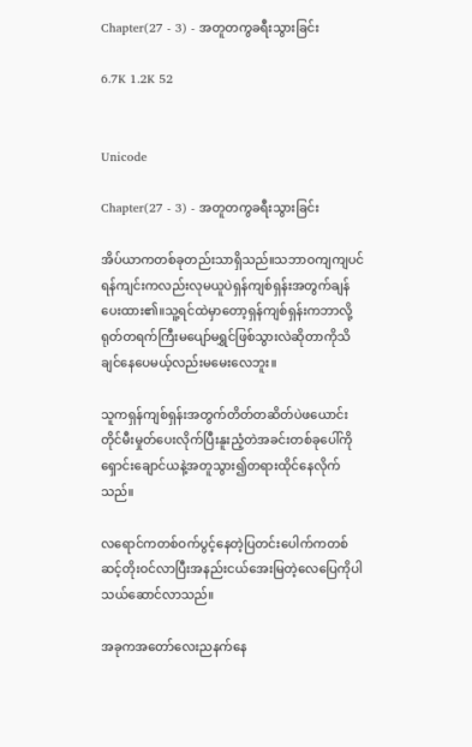Chapter(27 - 3) - အတူတကွခရီးသွားခြင်း

6.7K 1.2K 52


Unicode

Chapter(27 - 3) - အတူတကွခရီးသွားခြင်း

အိပ်ယာကတစ်ခုတည်းသာရှိသည်။သဘာဝကျကျပင်ရန်ကျင်းကလည်းလုမယူပဲရှန်ကျစ်ရှန်းအတွက်ချန်ပေးထား၏။သူ့ရင်ထဲမှာတော့ရှန်ကျစ်ရှန်းကဘာလို့ရုတ်တရက်ကြီးမပျော်မရွှင်ဖြစ်သွားလဲဆိုတာကိုသိချင်နေပေမယ့်လည်းမမေးလေဘူး။

သူကရှန်ကျစ်ရှန်းအတွက်တိတ်တဆိတ်ပဲဖယောင်းတိုင်မီးမှုတ်ပေးလိုက်ပြီးနူးညံ့တဲအခင်းတစ်ခုပေါ်ကိုရှောင်းချောင်ယနဲ့အတူသွား၍တရားထိုင်နေလိုက်သည်။

လရောင်ကတစ်ဝက်ပွင့်နေတဲ့ပြတင်းပေါက်ကတစ်ဆင့်တိုးဝင်လာပြီးအနည်းငယ်အေးမြတဲ့လေပြေကိုပါသယ်ဆောင်လာသည်။

အခုကအတော်လေးညနက်နေ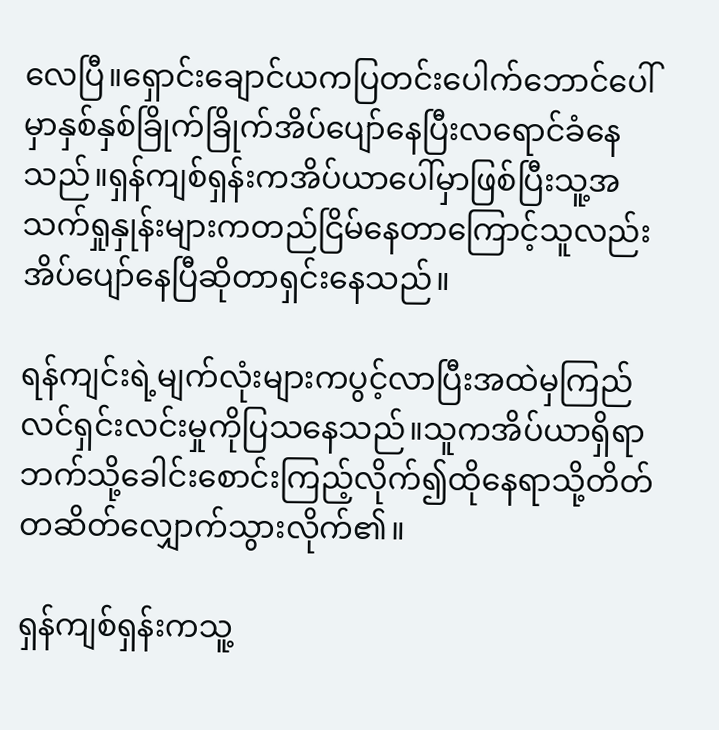လေပြီ။ရှောင်းချောင်ယကပြတင်းပေါက်ဘောင်ပေါ်မှာနှစ်နှစ်ခြိုက်ခြိုက်အိပ်ပျော်နေပြီးလရောင်ခံနေသည်။ရှန်ကျစ်ရှန်းကအိပ်ယာပေါ်မှာဖြစ်ပြီးသူ့အသက်ရှုနှုန်းများကတည်ငြိမ်နေတာကြောင့်သူလည်းအိပ်ပျော်နေပြီဆိုတာရှင်းနေသည်။

ရန်ကျင်းရဲ့မျက်လုံးများကပွင့်လာပြီးအထဲမှကြည်လင်ရှင်းလင်းမှုကိုပြသနေသည်။သူကအိပ်ယာရှိရာဘက်သို့ခေါင်းစောင်းကြည့်လိုက်၍ထိုနေရာသို့တိတ်တဆိတ်လျှောက်သွားလိုက်၏။

ရှန်ကျစ်ရှန်းကသူ့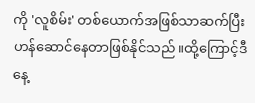ကို 'လူစိမ်း' တစ်ယောက်အဖြစ်သာဆက်ပြီးဟန်ဆောင်နေတာဖြစ်နိုင်သည်။ထို့ကြောင့်ဒီနေ့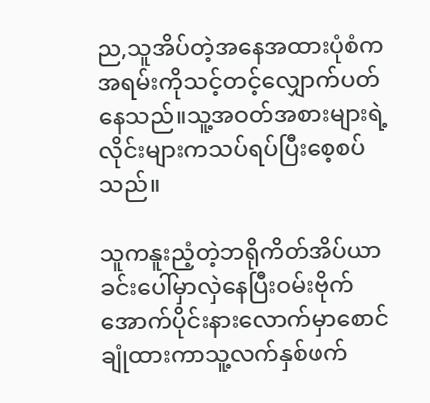ည,သူအိပ်တဲ့အနေအထားပုံစံကအရမ်းကိုသင့်တင့်လျှောက်ပတ်နေသည်။သူ့အဝတ်အစားများရဲ့လိုင်းများကသပ်ရပ်ပြီးစေ့စပ်သည်။

သူကနူးညံ့တဲ့ဘရိုကိတ်အိပ်ယာခင်းပေါ်မှာလှဲနေပြီးဝမ်းဗိုက်အောက်ပိုင်းနားလောက်မှာစောင်ချုံထားကာသူ့လက်နှစ်ဖက်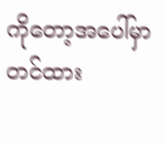ကိုတော့အပေါ်မှာတင်ထား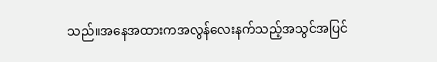သည်။အနေအထားကအလွန်လေးနက်သည့်အသွင်အပြင်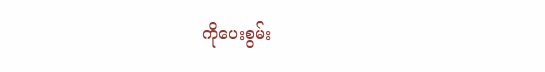ကိုပေးစွမ်း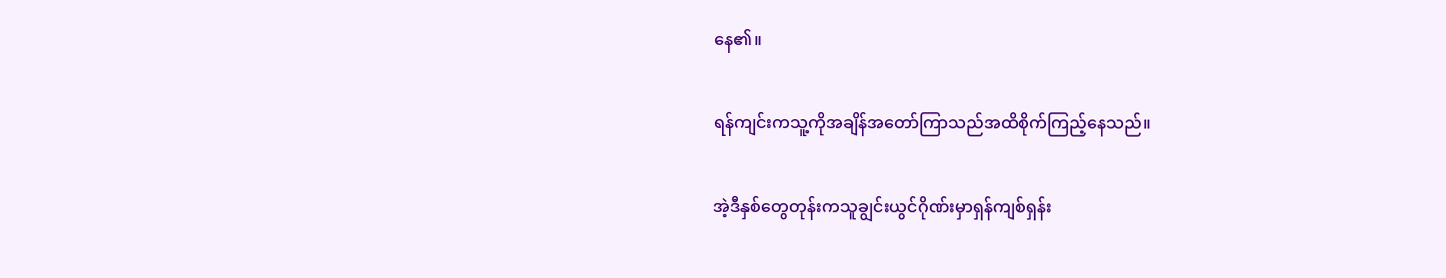နေ၏။

ရန်ကျင်းကသူ့ကိုအချိန်အတော်ကြာသည်အထိစိုက်ကြည့်နေသည်။

အဲ့ဒီနှစ်တွေတုန်းကသူချွင်းယွင်ဂိုဏ်းမှာရှန်ကျစ်ရှန်း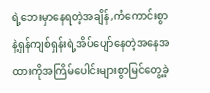ရဲ့ဘေးမှာနေရတဲ့အချိန်,ကံကောင်းစွာနဲ့ရှန်ကျစ်ရှန်းရဲ့အိပ်ပျော်နေတဲ့အနေအထားကိုအကြိမ်ပေါင်းများစွာမြင်တွေ့ခဲ့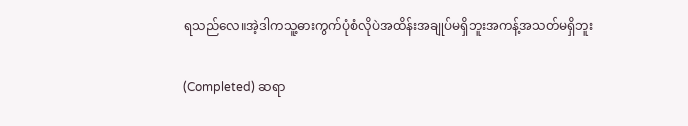ရသည်လေ။အဲ့ဒါကသူ့ဓားကွက်ပုံစံလိုပဲအထိန်းအချုပ်မရှိဘူးအကန့်အသတ်မရှိဘူး

(Completed) ဆရာ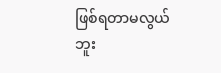ဖြစ်ရတာမလွယ်ဘူး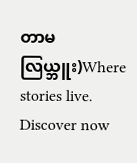တာမလြယ္ဘူး)Where stories live. Discover now